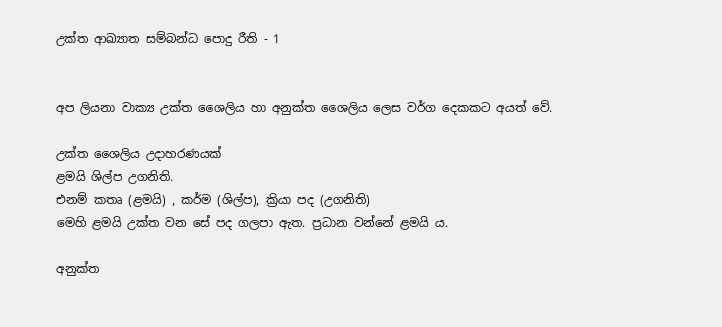උක්‌ත ආඛ්‍යාත සම්බන්ධ පොදු රීති - 1


අප ලියනා වාක්‍ය උක්‌ත ශෛලිය හා අනුක්‌ත ශෛලිය ලෙස වර්ග දෙකකට අයත් වේ.

උක්‌ත ශෛලිය උදාහරණයක්
ළමයි ශිල්ප උගනිති.
එනම් කතෘ (ළමයි) , කර්ම (ශිල්ප), ක්‍රියා පද (උගනිති)
මෙහි ළමයි උක්ත වන සේ පද ගලපා ඇත. ප්‍රධාන වන්නේ ළමයි ය.

අනුක්‌ත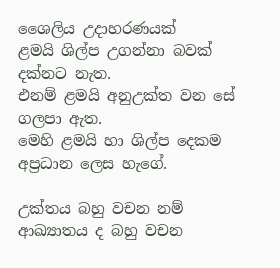ශෛලිය උදාහරණයක්
ළමයි ශිල්ප උගන්නා බවක්‌ දක්‌නට නැත.
එනම් ළමයි අනුඋක්ත වන සේ ගලපා ඇත.
මෙහි ළමයි හා ශිල්ප දෙකම අප්‍රධාන ලෙස හැගේ.

උක්‌තය බහු වචන නම් ආඛ්‍යාතය ද බහු වචන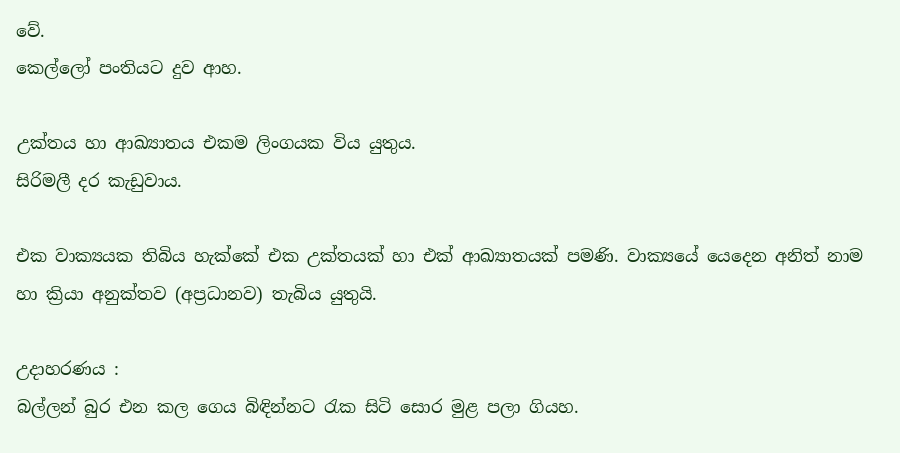වේ.
කෙල්ලෝ පංතියට දුව ආහ.

උක්‌තය හා ආඛ්‍යාතය එකම ලිංගයක විය යුතුය.
සිරිමලී දර කැඩුවාය.

එක වාක්‍යයක තිබිය හැක්‌කේ එක උක්‌තයක්‌ හා එක්‌ ආඛ්‍යාතයක්‌ පමණි. වාක්‍යයේ යෙදෙන අනිත් නාම හා ක්‍රියා අනුක්‌තව (අප්‍රධානව) තැබිය යුතුයි.

උදාහරණය :
බල්ලන් බුර එන කල ගෙය බිඳින්නට රැක සිටි සොර මුළ පලා ගියහ.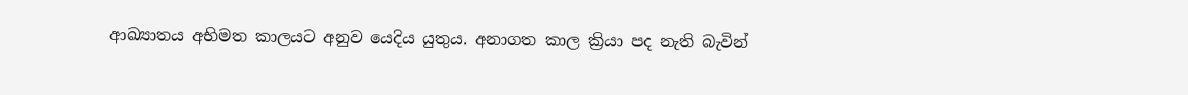ආඛ්‍යාතය අභිමත කාලයට අනුව යෙදිය යුතුය. අනාගත කාල ක්‍රියා පද නැති බැවින්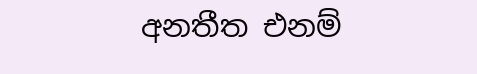අනතීත එනම්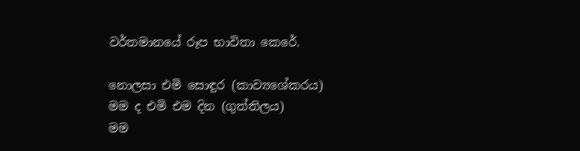වර්තමානයේ රූප භාවිතා කෙරේ.

නොලසා එමි සොඳුර (කාව්‍යශේකරය)
මම ද එමි එම දින (ගුත්තිලය)
මම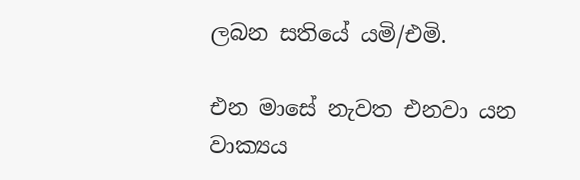ලබන සතියේ යමි/එමි.

එන මාසේ නැවත එනවා යන වාක්‍යය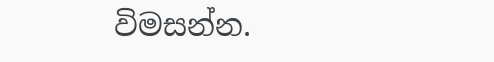විමසන්න.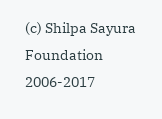(c) Shilpa Sayura Foundation 2006-2017